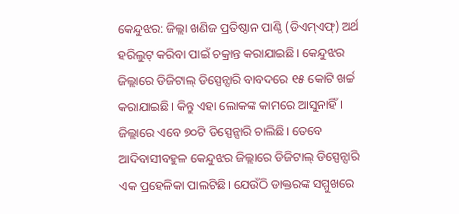କେନ୍ଦୁଝର: ଜିଲ୍ଲା ଖଣିଜ ପ୍ରତିଷ୍ଠାନ ପାଣ୍ଠି (ଡିଏମ୍ଏଫ୍) ଅର୍ଥ ହରିଲୁଟ୍ କରିବା ପାଇଁ ଚକ୍ରାନ୍ତ କରାଯାଇଛି। କେନ୍ଦୁଝର ଜିଲ୍ଲାରେ ଡିଜିଟାଲ୍ ଡିସ୍ପେନ୍ସାରି ବାବଦରେ ୧୫ କୋଟି ଖର୍ଚ୍ଚ କରାଯାଇଛି। କିନ୍ତୁ ଏହା ଲୋକଙ୍କ କାମରେ ଆସୁନାହିଁ। ଜିଲ୍ଲାରେ ଏବେ ୭୦ଟି ଡିସ୍ପେନ୍ସାରି ଚାଲିଛି। ତେବେ ଆଦିବାସୀବହୁଳ କେନ୍ଦୁଝର ଜିଲ୍ଲାରେ ଡିଜିଟାଲ୍ ଡିସ୍ପେନ୍ସାରି ଏକ ପ୍ରହେଳିକା ପାଲଟିଛି। ଯେଉଁଠି ଡାକ୍ତରଙ୍କ ସମ୍ମୁଖରେ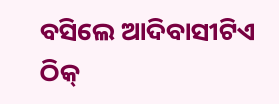ବସିଲେ ଆଦିବାସୀଟିଏ ଠିକ୍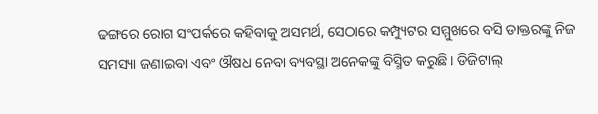ଢଙ୍ଗରେ ରୋଗ ସଂପର୍କରେ କହିବାକୁ ଅସମର୍ଥ, ସେଠାରେ କମ୍ପ୍ୟୁଟର ସମ୍ମୁଖରେ ବସି ଡାକ୍ତରଙ୍କୁ ନିଜ ସମସ୍ୟା ଜଣାଇବା ଏବଂ ଔଷଧ ନେବା ବ୍ୟବସ୍ଥା ଅନେକଙ୍କୁ ବିସ୍ମିତ କରୁଛି। ଡିଜିଟାଲ୍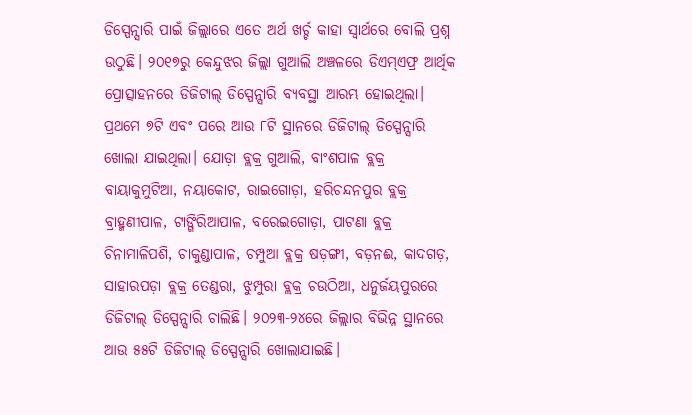ଡିସ୍ପେନ୍ସାରି ପାଇଁ ଜିଲ୍ଲାରେ ଏତେ ଅର୍ଥ ଖର୍ଚ୍ଚ କାହା ସ୍ବାର୍ଥରେ ବୋଲି ପ୍ରଶ୍ନ ଉଠୁଛି। ୨୦୧୭ରୁ କେନ୍ଦୁଝର ଜିଲ୍ଲା ଗୁଆଲି ଅଞ୍ଚଳରେ ଡିଏମ୍ଏଫ୍ର ଆର୍ଥିକ ପ୍ରୋତ୍ସାହନରେ ଡିଜିଟାଲ୍ ଡିସ୍ପେନ୍ସାରି ବ୍ୟବସ୍ଥା ଆରମ୍ଭ ହୋଇଥିଲା। ପ୍ରଥମେ ୭ଟି ଏବଂ ପରେ ଆଉ ୮ଟି ସ୍ଥାନରେ ଡିଜିଟାଲ୍ ଡିସ୍ପେନ୍ସାରି ଖୋଲା ଯାଇଥିଲା। ଯୋଡ଼ା ବ୍ଲକ୍ର ଗୁଆଲି, ବାଂଶପାଳ ବ୍ଲକ୍ର ବାୟାକୁମୁଟିଆ, ନୟାକୋଟ, ରାଇଗୋଡ଼ା, ହରିଚନ୍ଦନପୁର ବ୍ଲକ୍ର ବ୍ରାହ୍ମଣୀପାଳ, ଟାଙ୍ଗିରିଆପାଳ, ବରେଇଗୋଡ଼ା, ପାଟଣା ବ୍ଲକ୍ର ଚିନାମାଳିପଶି, ଚାକୁଣ୍ଡାପାଳ, ଚମ୍ପୁଆ ବ୍ଲକ୍ର ଷଡ଼ଙ୍ଗୀ, ବଡ଼ନଈ, କାଦଗଡ଼, ସାହାରପଡ଼ା ବ୍ଲକ୍ର ତେଣ୍ଡରା, ଝୁମ୍ପୁରା ବ୍ଲକ୍ର ଚଉଠିଆ, ଧନୁର୍ଜୟପୁରରେ ଡିଜିଟାଲ୍ ଡିସ୍ପେନ୍ସାରି ଚାଲିଛି। ୨୦୨୩-୨୪ରେ ଜିଲ୍ଲାର ବିଭିନ୍ନ ସ୍ଥାନରେ ଆଉ ୫୫ଟି ଡିଜିଟାଲ୍ ଡିସ୍ପେନ୍ସାରି ଖୋଲାଯାଇଛି।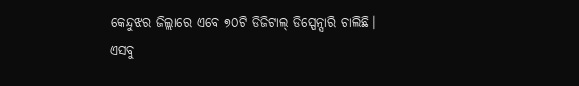କେନ୍ଦୁଝର ଜିଲ୍ଲାରେ ଏବେ ୭୦ଟି ଡିଜିଟାଲ୍ ଡିସ୍ପେନ୍ସାରି ଚାଲିଛି।
ଏସବୁ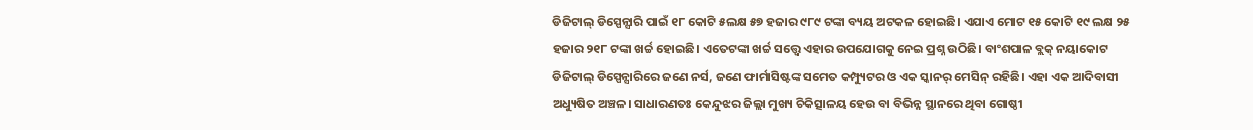ଡିଜିଟାଲ୍ ଡିସ୍ପେନ୍ସାରି ପାଇଁ ୧୮ କୋଟି ୫ଲକ୍ଷ ୫୭ ହଜାର ୯୮୯ ଟଙ୍କା ବ୍ୟୟ ଅଟକଳ ହୋଇଛି। ଏଯାଏ ମୋଟ ୧୫ କୋଟି ୧୯ ଲକ୍ଷ ୨୫ ହଜାର ୨୧୮ ଟଙ୍କା ଖର୍ଚ୍ଚ ହୋଇଛି। ଏତେଟଙ୍କା ଖର୍ଚ୍ଚ ସତ୍ତ୍ବେ ଏହାର ଉପଯୋଗକୁ ନେଇ ପ୍ରଶ୍ନ ଉଠିଛି। ବାଂଶପାଳ ବ୍ଲକ୍ ନୟାକୋଟ ଡିଜିଟାଲ୍ ଡିସ୍ପେନ୍ସାରିରେ ଜଣେ ନର୍ସ, ଜଣେ ଫାର୍ମାସିଷ୍ଟଙ୍କ ସମେତ କମ୍ପ୍ୟୁଟର ଓ ଏକ ସ୍କାନର୍ ମେସିନ୍ ରହିଛି। ଏହା ଏକ ଆଦିବାସୀ ଅଧ୍ୟୁଷିତ ଅଞ୍ଚଳ। ସାଧାରଣତଃ କେନ୍ଦୁଝର ଜିଲ୍ଲା ମୁଖ୍ୟ ଚିକିତ୍ସାଳୟ ହେଉ ବା ବିଭିନ୍ନ ସ୍ଥାନରେ ଥିବା ଗୋଷ୍ଠୀ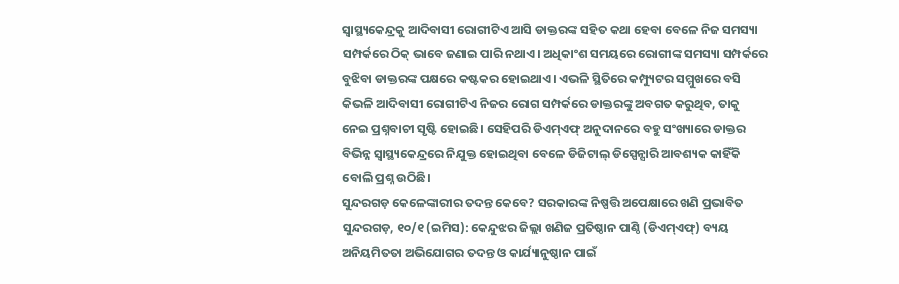ସ୍ବାସ୍ଥ୍ୟକେନ୍ଦ୍ରକୁ ଆଦିବାସୀ ରୋଗୀଟିଏ ଆସି ଡାକ୍ତରଙ୍କ ସହିତ କଥା ହେବା ବେଳେ ନିଜ ସମସ୍ୟା ସମ୍ପର୍କରେ ଠିକ୍ ଭାବେ ଜଣାଇ ପାରି ନଥାଏ। ଅଧିକାଂଶ ସମୟରେ ରୋଗୀଙ୍କ ସମସ୍ୟା ସମ୍ପର୍କରେ ବୁଝିବା ଡାକ୍ତରଙ୍କ ପକ୍ଷରେ କଷ୍ଟକର ହୋଇଥାଏ। ଏଭଳି ସ୍ଥିତିରେ କମ୍ପ୍ୟୁଟର ସମ୍ମୁଖରେ ବସି କିଭଳି ଆଦିବାସୀ ରୋଗୀଟିଏ ନିଜର ରୋଗ ସମ୍ପର୍କରେ ଡାକ୍ତରଙ୍କୁ ଅବଗତ କରୁଥିବ, ତାକୁ ନେଇ ପ୍ରଶ୍ନବାଚୀ ସୃଷ୍ଟି ହୋଇଛି। ସେହିପରି ଡିଏମ୍ଏଫ୍ ଅନୁଦାନରେ ବହୁ ସଂଖ୍ୟାରେ ଡାକ୍ତର ବିଭିନ୍ନ ସ୍ବାସ୍ଥ୍ୟକେନ୍ଦ୍ରରେ ନିଯୁକ୍ତ ହୋଇଥିବା ବେଳେ ଡିଜିଟାଲ୍ ଡିସ୍ପେନ୍ସାରି ଆବଶ୍ୟକ କାହିଁକି ବୋଲି ପ୍ରଶ୍ନ ଉଠିଛି।
ସୁନ୍ଦରଗଡ଼ କେଳେଙ୍କାରୀର ତଦନ୍ତ କେବେ? ସରକାରଙ୍କ ନିଷ୍ପତ୍ତି ଅପେକ୍ଷାରେ ଖଣି ପ୍ରଭାବିତ
ସୁନ୍ଦରଗଡ଼, ୧୦/୧ (ଇମିସ): କେନ୍ଦୁଝର ଜିଲ୍ଲା ଖଣିଜ ପ୍ରତିଷ୍ଠାନ ପାଣ୍ଠି (ଡିଏମ୍ଏଫ୍) ବ୍ୟୟ ଅନିୟମିତତା ଅଭିଯୋଗର ତଦନ୍ତ ଓ କାର୍ଯ୍ୟାନୁଷ୍ଠାନ ପାଇଁ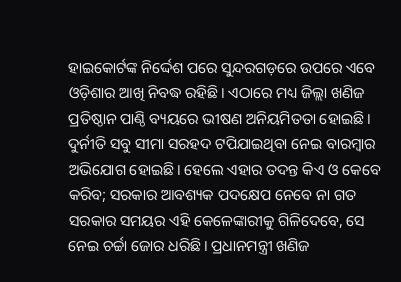ହାଇକୋର୍ଟଙ୍କ ନିର୍ଦ୍ଦେଶ ପରେ ସୁନ୍ଦରଗଡ଼ରେ ଉପରେ ଏବେ ଓଡ଼ିଶାର ଆଖି ନିବଦ୍ଧ ରହିଛି। ଏଠାରେ ମଧ୍ୟ ଜିଲ୍ଲା ଖଣିଜ ପ୍ରତିଷ୍ଠାନ ପାଣ୍ଠି ବ୍ୟୟରେ ଭୀଷଣ ଅନିୟମିତତା ହୋଇଛି। ଦୁର୍ନୀତି ସବୁ ସୀମା ସରହଦ ଟପିଯାଇଥିବା ନେଇ ବାରମ୍ବାର ଅଭିଯୋଗ ହୋଇଛି। ହେଲେ ଏହାର ତଦନ୍ତ କିଏ ଓ କେବେ କରିବ; ସରକାର ଆବଶ୍ୟକ ପଦକ୍ଷେପ ନେବେ ନା ଗତ ସରକାର ସମୟର ଏହି କେଳେଙ୍କାରୀକୁ ଗିଳିଦେବେ, ସେ ନେଇ ଚର୍ଚ୍ଚା ଜୋର ଧରିଛି। ପ୍ରଧାନମନ୍ତ୍ରୀ ଖଣିଜ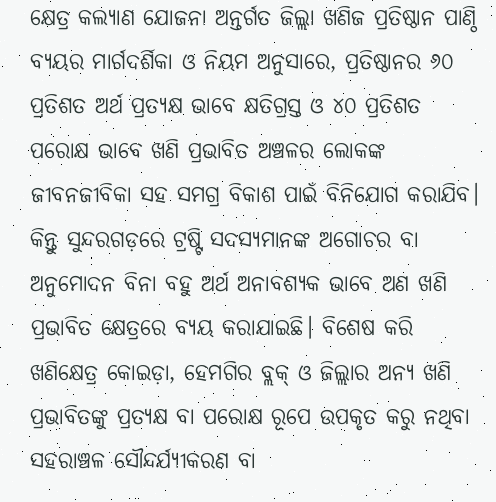କ୍ଷେତ୍ର କଲ୍ୟାଣ ଯୋଜନା ଅନ୍ତର୍ଗତ ଜିଲ୍ଲା ଖଣିଜ ପ୍ରତିଷ୍ଠାନ ପାଣ୍ଠି ବ୍ୟୟର ମାର୍ଗଦର୍ଶିକା ଓ ନିୟମ ଅନୁସାରେ, ପ୍ରତିଷ୍ଠାନର ୬୦ ପ୍ରତିଶତ ଅର୍ଥ ପ୍ରତ୍ୟକ୍ଷ ଭାବେ କ୍ଷତିଗ୍ରସ୍ତ ଓ ୪୦ ପ୍ରତିଶତ ପରୋକ୍ଷ ଭାବେ ଖଣି ପ୍ରଭାବିତ ଅଞ୍ଚଳର ଲୋକଙ୍କ ଜୀବନଜୀବିକା ସହ ସମଗ୍ର ବିକାଶ ପାଇଁ ବିନିଯୋଗ କରାଯିବ। କିନ୍ତୁ ସୁନ୍ଦରଗଡ଼ରେ ଟ୍ରଷ୍ଟି ସଦସ୍ୟମାନଙ୍କ ଅଗୋଚର ବା ଅନୁମୋଦନ ବିନା ବହୁ ଅର୍ଥ ଅନାବଶ୍ୟକ ଭାବେ ଅଣ ଖଣି ପ୍ରଭାବିତ କ୍ଷେତ୍ରରେ ବ୍ୟୟ କରାଯାଇଛି। ବିଶେଷ କରି ଖଣିକ୍ଷେତ୍ର କୋଇଡ଼ା, ହେମଗିର ବ୍ଲକ୍ ଓ ଜିଲ୍ଲାର ଅନ୍ୟ ଖଣି ପ୍ରଭାବିତଙ୍କୁ ପ୍ରତ୍ୟକ୍ଷ ବା ପରୋକ୍ଷ ରୂପେ ଉପକୃତ କରୁ ନଥିବା ସହରାଞ୍ଚଳ ସୌନ୍ଦର୍ଯ୍ୟୀକରଣ ବା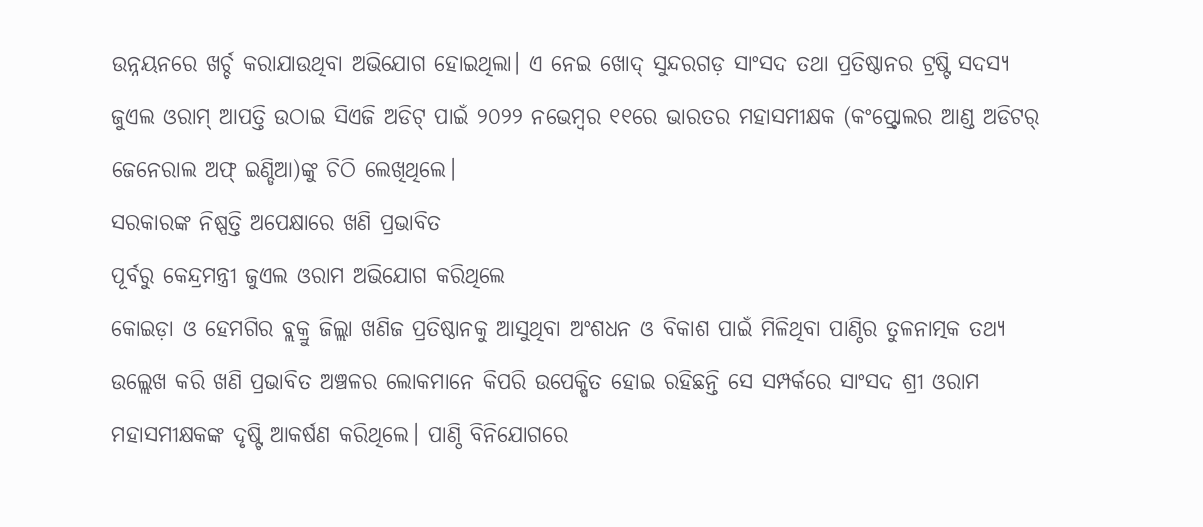ଉନ୍ନୟନରେ ଖର୍ଚ୍ଚ କରାଯାଉଥିବା ଅଭିଯୋଗ ହୋଇଥିଲା। ଏ ନେଇ ଖୋଦ୍ ସୁନ୍ଦରଗଡ଼ ସାଂସଦ ତଥା ପ୍ରତିଷ୍ଠାନର ଟ୍ରଷ୍ଟି ସଦସ୍ୟ ଜୁଏଲ ଓରାମ୍ ଆପତ୍ତି ଉଠାଇ ସିଏଜି ଅଡିଟ୍ ପାଇଁ ୨୦୨୨ ନଭେମ୍ବର ୧୧ରେ ଭାରତର ମହାସମୀକ୍ଷକ (କଂପ୍ଟ୍ରୋଲର ଆଣ୍ଡ ଅଡିଟର୍ ଜେନେରାଲ ଅଫ୍ ଇଣ୍ଡିଆ)ଙ୍କୁ ଚିଠି ଲେଖିଥିଲେ।
ସରକାରଙ୍କ ନିଷ୍ପତ୍ତି ଅପେକ୍ଷାରେ ଖଣି ପ୍ରଭାବିତ
ପୂର୍ବରୁ କେନ୍ଦ୍ରମନ୍ତ୍ରୀ ଜୁଏଲ ଓରାମ ଅଭିଯୋଗ କରିଥିଲେ
କୋଇଡ଼ା ଓ ହେମଗିର ବ୍ଲକ୍ରୁ ଜିଲ୍ଲା ଖଣିଜ ପ୍ରତିଷ୍ଠାନକୁ ଆସୁଥିବା ଅଂଶଧନ ଓ ବିକାଶ ପାଇଁ ମିଳିଥିବା ପାଣ୍ଠିର ତୁଳନାତ୍ମକ ତଥ୍ୟ ଉଲ୍ଲେଖ କରି ଖଣି ପ୍ରଭାବିତ ଅଞ୍ଚଳର ଲୋକମାନେ କିପରି ଉପେକ୍ଷିତ ହୋଇ ରହିଛନ୍ତି ସେ ସମ୍ପର୍କରେ ସାଂସଦ ଶ୍ରୀ ଓରାମ ମହାସମୀକ୍ଷକଙ୍କ ଦୃଷ୍ଟି ଆକର୍ଷଣ କରିଥିଲେ। ପାଣ୍ଠି ବିନିଯୋଗରେ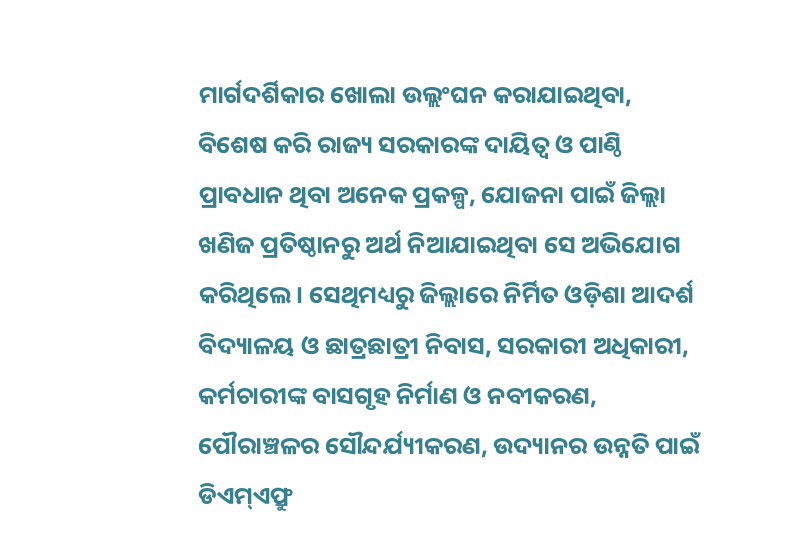ମାର୍ଗଦର୍ଶିକାର ଖୋଲା ଉଲ୍ଲଂଘନ କରାଯାଇଥିବା, ବିଶେଷ କରି ରାଜ୍ୟ ସରକାରଙ୍କ ଦାୟିତ୍ବ ଓ ପାଣ୍ଠି ପ୍ରାବଧାନ ଥିବା ଅନେକ ପ୍ରକଳ୍ପ, ଯୋଜନା ପାଇଁ ଜିଲ୍ଲା ଖଣିଜ ପ୍ରତିଷ୍ଠାନରୁ ଅର୍ଥ ନିଆଯାଇଥିବା ସେ ଅଭିଯୋଗ କରିଥିଲେ। ସେଥିମଧ୍ୟରୁ ଜିଲ୍ଲାରେ ନିର୍ମିତ ଓଡ଼ିଶା ଆଦର୍ଶ ବିଦ୍ୟାଳୟ ଓ ଛାତ୍ରଛାତ୍ରୀ ନିବାସ, ସରକାରୀ ଅଧିକାରୀ, କର୍ମଚାରୀଙ୍କ ବାସଗୃହ ନିର୍ମାଣ ଓ ନବୀକରଣ, ପୌରାଞ୍ଚଳର ସୌନ୍ଦର୍ଯ୍ୟୀକରଣ, ଉଦ୍ୟାନର ଉନ୍ନତି ପାଇଁ ଡିଏମ୍ଏଫ୍ରୁ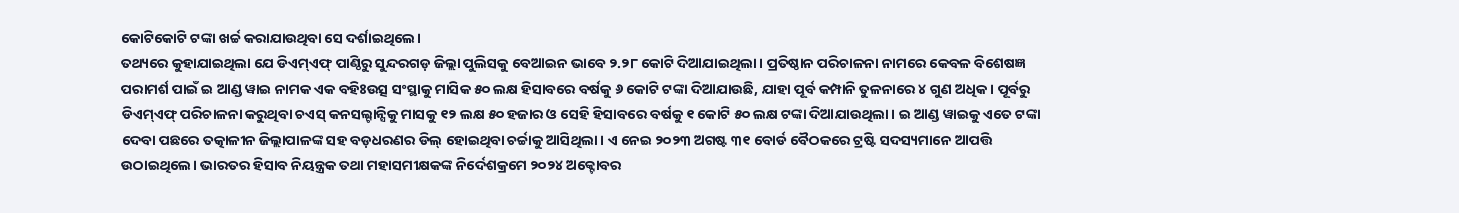କୋଟିକୋଟି ଟଙ୍କା ଖର୍ଚ୍ଚ କରାଯାଉଥିବା ସେ ଦର୍ଶାଇଥିଲେ।
ତଥ୍ୟରେ କୁହାଯାଇଥିଲା ଯେ ଡିଏମ୍ଏଫ୍ ପାଣ୍ଠିରୁ ସୁନ୍ଦରଗଡ଼ ଜିଲ୍ଲା ପୁଲିସକୁ ବେଆଇନ ଭାବେ ୨.୨୮ କୋଟି ଦିଆଯାଇଥିଲା। ପ୍ରତିଷ୍ଠାନ ପରିଚାଳନା ନାମରେ କେବଳ ବିଶେଷଜ୍ଞ ପରାମର୍ଶ ପାଇଁ ଇ ଆଣ୍ଡ ୱାଇ ନାମକ ଏକ ବହିଃଉତ୍ସ ସଂସ୍ଥାକୁ ମାସିକ ୫୦ ଲକ୍ଷ ହିସାବରେ ବର୍ଷକୁ ୬ କୋଟି ଟଙ୍କା ଦିଆଯାଉଛି, ଯାହା ପୂର୍ବ କମ୍ପାନି ତୁଳନାରେ ୪ ଗୁଣ ଅଧିକ। ପୂର୍ବରୁ ଡିଏମ୍ଏଫ୍ ପରିଚାଳନା କରୁଥିବା ଚଏସ୍ କନସଲ୍ଟାନ୍ସିକୁ ମାସକୁ ୧୨ ଲକ୍ଷ ୫୦ ହଜାର ଓ ସେହି ହିସାବରେ ବର୍ଷକୁ ୧ କୋଟି ୫୦ ଲକ୍ଷ ଟଙ୍କା ଦିଆଯାଉଥିଲା। ଇ ଆଣ୍ଡ ୱାଇକୁ ଏତେ ଟଙ୍କା ଦେବା ପଛରେ ତତ୍କାଳୀନ ଜିଲ୍ଲାପାଳଙ୍କ ସହ ବଡ଼ଧରଣର ଡିଲ୍ ହୋଇଥିବା ଚର୍ଚ୍ଚାକୁ ଆସିଥିଲା। ଏ ନେଇ ୨୦୨୩ ଅଗଷ୍ଟ ୩୧ ବୋର୍ଡ ବୈଠକରେ ଟ୍ରଷ୍ଟି ସଦସ୍ୟମାନେ ଆପତ୍ତି ଉଠାଇଥିଲେ। ଭାରତର ହିସାବ ନିୟନ୍ତ୍ରକ ତଥା ମହାସମୀକ୍ଷକଙ୍କ ନିର୍ଦେଶକ୍ରମେ ୨୦୨୪ ଅକ୍ଟୋବର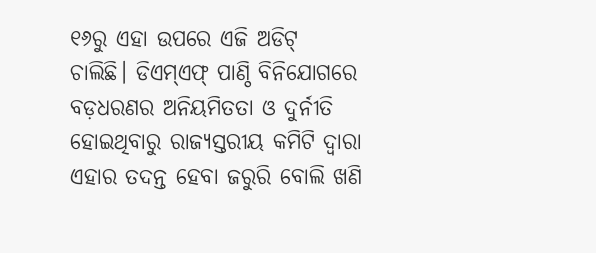୧୬ରୁ ଏହା ଉପରେ ଏଜି ଅଡିଟ୍ ଚାଲିଛି। ଡିଏମ୍ଏଫ୍ ପାଣ୍ଠି ବିନିଯୋଗରେ ବଡ଼ଧରଣର ଅନିୟମିତତା ଓ ଦୁର୍ନୀତି ହୋଇଥିବାରୁ ରାଜ୍ୟସ୍ତରୀୟ କମିଟି ଦ୍ବାରା ଏହାର ତଦନ୍ତ ହେବା ଜରୁରି ବୋଲି ଖଣି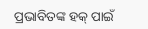ପ୍ରଭାବିତଙ୍କ ହକ୍ ପାଇଁ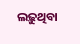ଲଢ଼ୁଥିବା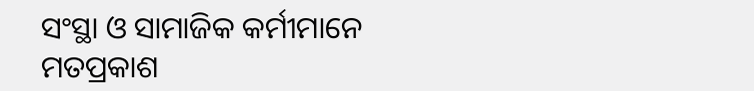ସଂସ୍ଥା ଓ ସାମାଜିକ କର୍ମୀମାନେ ମତପ୍ରକାଶ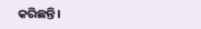କରିଛନ୍ତି।